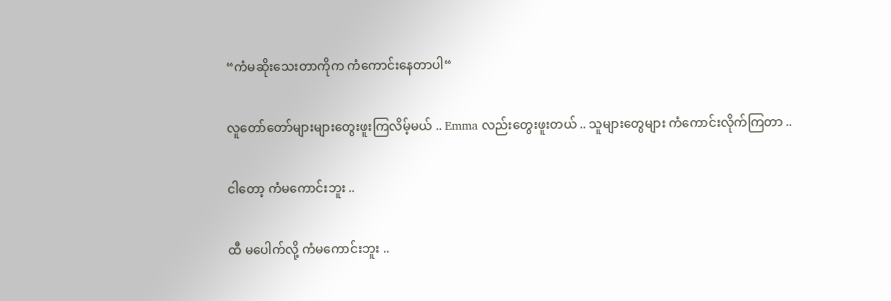“ကံမဆိုးသေးတာကိုက ကံကောင်းနေတာပါ“

လူတော်တော်များများတွေးဖူးကြလိမ့်မယ် .. Emma လည်းတွေးဖူးတယ် .. သူများတွေများ ကံကောင်းလိုက်ကြတာ ..

ငါတော့ ကံမကောင်းဘူး ..

ထီ မပေါက်လို့ ကံမကောင်းဘူး ..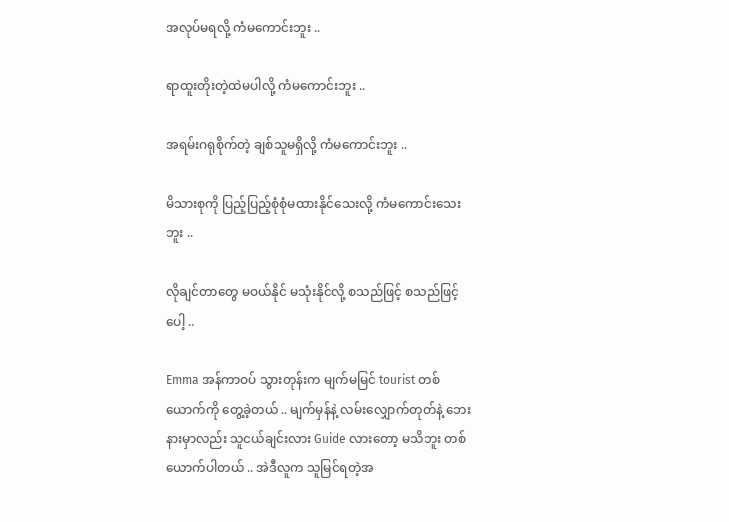အလုပ်မရလို့ ကံမကောင်းဘူး ..

ရာထူးတိုးတဲ့ထဲမပါလို့ ကံမကောင်းဘူး ..

အရမ်းဂရုစိုက်တဲ့ ချစ်သူမရှိလို့ ကံမကောင်းဘူး ..

မိသားစုကို ပြည့်ပြည့်စုံစုံမထားနိုင်သေးလို့ ကံမကောင်းသေးဘူး ..

လိုချင်တာတွေ မဝယ်နိုင် မသုံးနိုင်လို့ စသည်ဖြင့် စသည်ဖြင့်ပေါ့ ..

Emma အန်ကာဝပ် သွားတုန်းက မျက်မမြင် tourist တစ်ယောက်ကို တွေ့ခဲ့တယ် .. မျက်မှန်နဲ့ လမ်းလျှောက်တုတ်နဲ့ ဘေးနားမှာလည်း သူငယ်ချင်းလား Guide လားတော့ မသိဘူး တစ်ယောက်ပါတယ် .. အဲဒီလူက သူမြင်ရတဲ့အ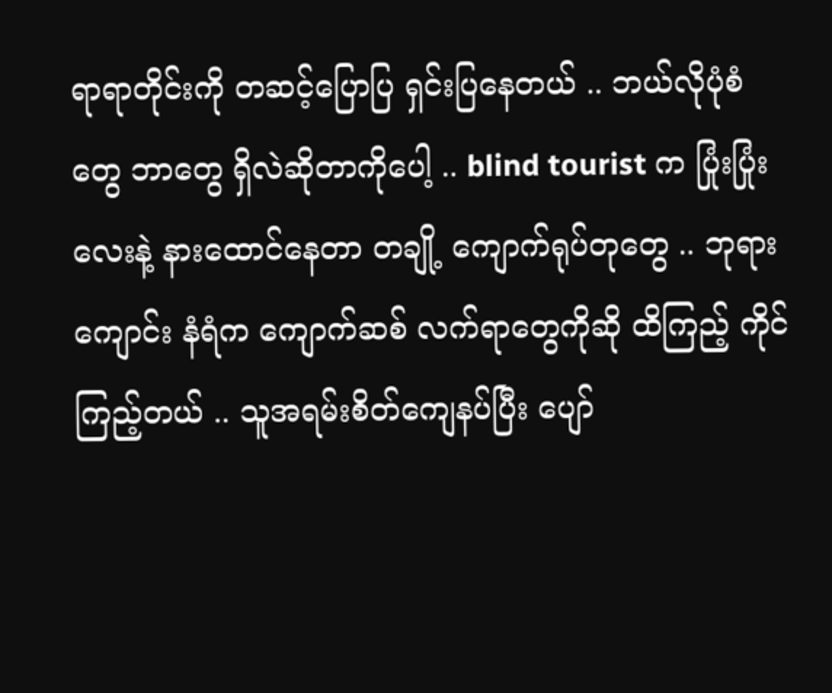ရာရာတိုင်းကို တဆင့်ပြောပြ ရှင်းပြနေတယ် .. ဘယ်လိုပုံစံတွေ ဘာတွေ ရှိလဲဆိုတာကိုပေါ့ .. blind tourist က ပြုံးပြုံးလေးနဲ့ နားထောင်နေတာ တချို့ ကျောက်ရုပ်တုတွေ .. ဘုရားကျောင်း နံရံက ကျောက်ဆစ် လက်ရာတွေကိုဆို ထိကြည့် ကိုင်ကြည့်တယ် .. သူအရမ်းစိတ်ကျေနပ်ပြီး ပျော်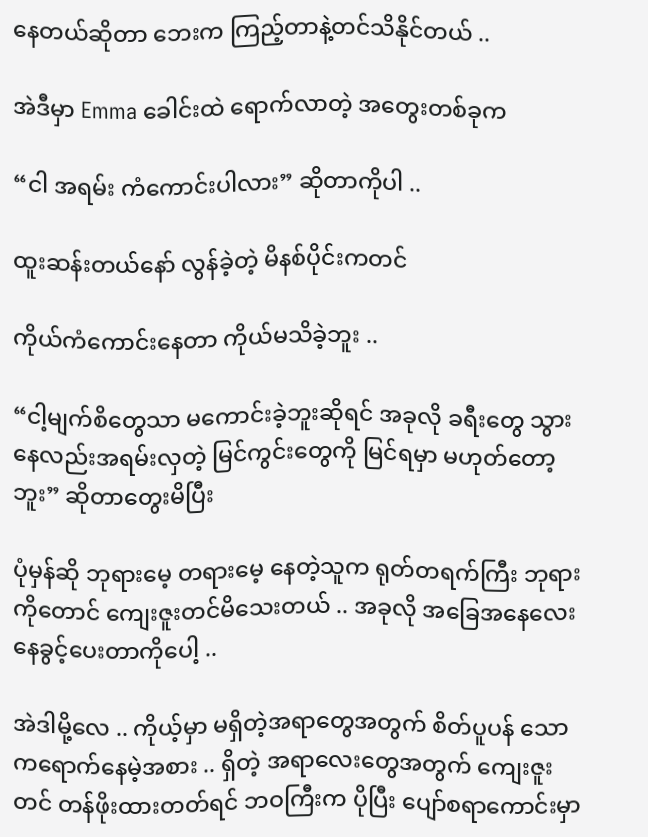နေတယ်ဆိုတာ ဘေးက ကြည့်တာနဲ့တင်သိနိုင်တယ် ..

အဲဒီမှာ Emma ခေါင်းထဲ ရောက်လာတဲ့ အတွေးတစ်ခုက

“ငါ အရမ်း ကံကောင်းပါလား” ဆိုတာကိုပါ ..

ထူးဆန်းတယ်နော် လွန်ခဲ့တဲ့ မိနစ်ပိုင်းကတင်

ကိုယ်ကံကောင်းနေတာ ကိုယ်မသိခဲ့ဘူး ..

“ငါ့မျက်စိတွေသာ မကောင်းခဲ့ဘူးဆိုရင် အခုလို ခရီးတွေ သွားနေလည်းအရမ်းလှတဲ့ မြင်ကွင်းတွေကို မြင်ရမှာ မဟုတ်တော့ဘူး” ဆိုတာတွေးမိပြီး

ပုံမှန်ဆို ဘုရားမေ့ တရားမေ့ နေတဲ့သူက ရုတ်တရက်ကြီး ဘုရားကိုတောင် ကျေးဇူးတင်မိသေးတယ် .. အခုလို အခြေအနေလေး နေခွင့်ပေးတာကိုပေါ့ ..

အဲဒါမို့လေ .. ကိုယ့်မှာ မရှိတဲ့အရာတွေအတွက် စိတ်ပူပန် သောကရောက်နေမဲ့အစား .. ရှိတဲ့ အရာလေးတွေအတွက် ကျေးဇူးတင် တန်ဖိုးထားတတ်ရင် ဘဝကြီးက ပိုပြီး ပျော်စရာကောင်းမှာ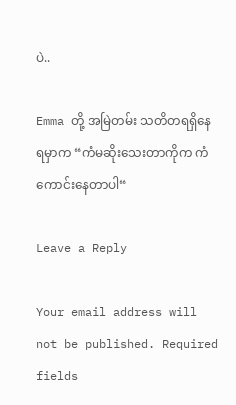ပဲ..

Emma တို့ အမြဲတမ်း သတိတရရှိနေရမှာက “ကံမဆိုးသေးတာကိုက ကံကောင်းနေတာပါ“

Leave a Reply

Your email address will not be published. Required fields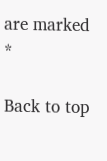are marked *

Back to top